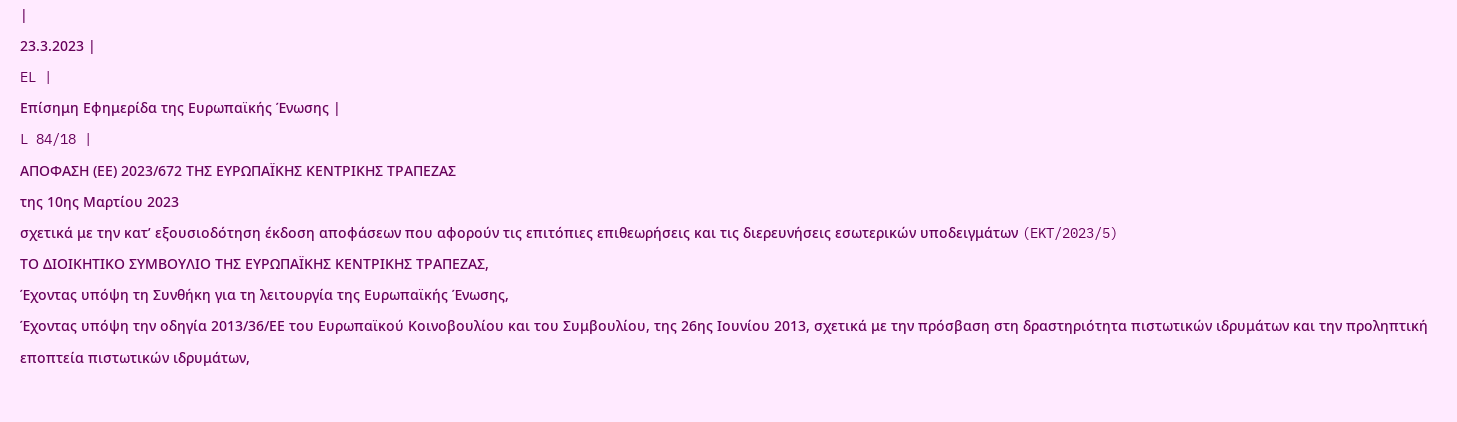|
23.3.2023 |
EL |
Επίσημη Εφημερίδα της Ευρωπαϊκής Ένωσης |
L 84/18 |
ΑΠΟΦΑΣΗ (ΕΕ) 2023/672 ΤΗΣ ΕΥΡΩΠΑΪΚΗΣ ΚΕΝΤΡΙΚΗΣ ΤΡΑΠΕΖΑΣ
της 10ης Μαρτίου 2023
σχετικά με την κατ’ εξουσιοδότηση έκδοση αποφάσεων που αφορούν τις επιτόπιες επιθεωρήσεις και τις διερευνήσεις εσωτερικών υποδειγμάτων (EKT/2023/5)
ΤΟ ΔΙΟΙΚΗΤΙΚΟ ΣΥΜΒΟΥΛΙΟ ΤΗΣ ΕΥΡΩΠΑΪΚΗΣ ΚΕΝΤΡΙΚΗΣ ΤΡΑΠΕΖΑΣ,
Έχοντας υπόψη τη Συνθήκη για τη λειτουργία της Ευρωπαϊκής Ένωσης,
Έχοντας υπόψη την οδηγία 2013/36/ΕΕ του Ευρωπαϊκού Κοινοβουλίου και του Συμβουλίου, της 26ης Ιουνίου 2013, σχετικά με την πρόσβαση στη δραστηριότητα πιστωτικών ιδρυμάτων και την προληπτική εποπτεία πιστωτικών ιδρυμάτων,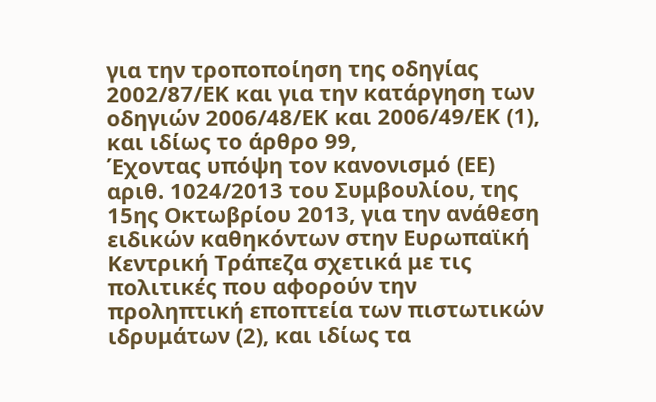για την τροποποίηση της οδηγίας 2002/87/ΕΚ και για την κατάργηση των οδηγιών 2006/48/ΕΚ και 2006/49/ΕΚ (1), και ιδίως το άρθρο 99,
Έχοντας υπόψη τον κανονισμό (ΕΕ) αριθ. 1024/2013 του Συμβουλίου, της 15ης Οκτωβρίου 2013, για την ανάθεση ειδικών καθηκόντων στην Ευρωπαϊκή Κεντρική Τράπεζα σχετικά με τις πολιτικές που αφορούν την προληπτική εποπτεία των πιστωτικών ιδρυμάτων (2), και ιδίως τα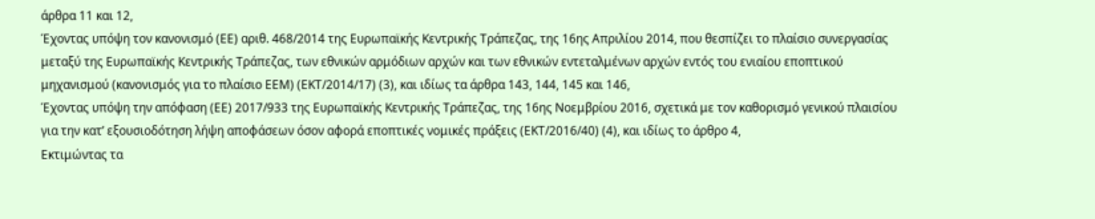άρθρα 11 και 12,
Έχοντας υπόψη τον κανονισμό (ΕΕ) αριθ. 468/2014 της Ευρωπαϊκής Κεντρικής Τράπεζας, της 16ης Απριλίου 2014, που θεσπίζει το πλαίσιο συνεργασίας μεταξύ της Ευρωπαϊκής Κεντρικής Τράπεζας, των εθνικών αρμόδιων αρχών και των εθνικών εντεταλμένων αρχών εντός του ενιαίου εποπτικού μηχανισμού (κανονισμός για το πλαίσιο ΕΕΜ) (ΕΚΤ/2014/17) (3), και ιδίως τα άρθρα 143, 144, 145 και 146,
Έχοντας υπόψη την απόφαση (ΕΕ) 2017/933 της Ευρωπαϊκής Κεντρικής Τράπεζας, της 16ης Νοεμβρίου 2016, σχετικά με τον καθορισμό γενικού πλαισίου για την κατ’ εξουσιοδότηση λήψη αποφάσεων όσον αφορά εποπτικές νομικές πράξεις (ΕΚΤ/2016/40) (4), και ιδίως το άρθρο 4,
Εκτιμώντας τα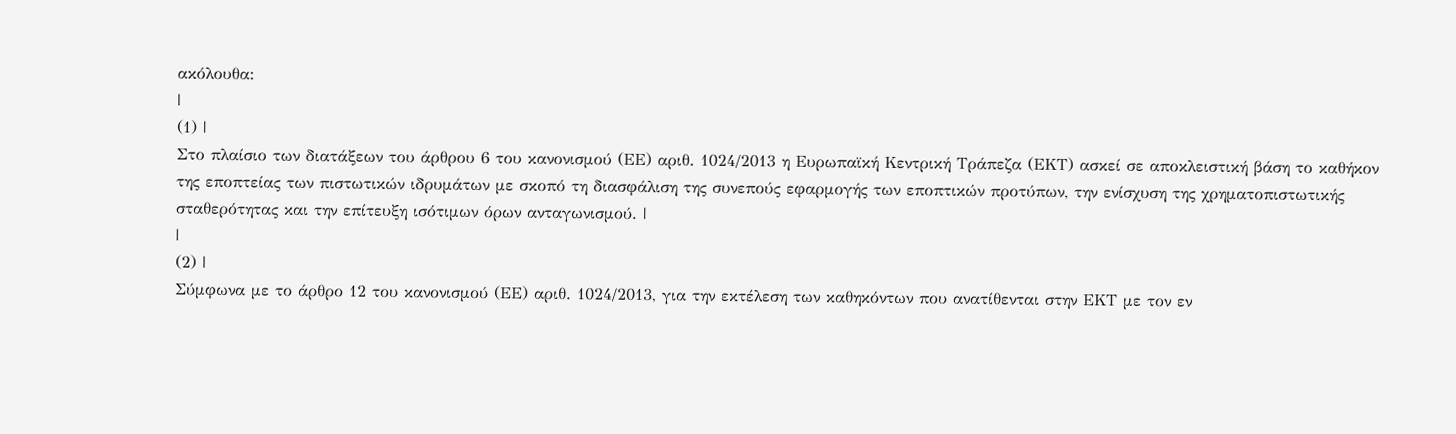ακόλουθα:
|
(1) |
Στο πλαίσιο των διατάξεων του άρθρου 6 του κανονισμού (ΕΕ) αριθ. 1024/2013 η Ευρωπαϊκή Κεντρική Τράπεζα (ΕΚΤ) ασκεί σε αποκλειστική βάση το καθήκον της εποπτείας των πιστωτικών ιδρυμάτων με σκοπό τη διασφάλιση της συνεπούς εφαρμογής των εποπτικών προτύπων, την ενίσχυση της χρηματοπιστωτικής σταθερότητας και την επίτευξη ισότιμων όρων ανταγωνισμού. |
|
(2) |
Σύμφωνα με το άρθρο 12 του κανονισμού (ΕΕ) αριθ. 1024/2013, για την εκτέλεση των καθηκόντων που ανατίθενται στην ΕΚΤ με τον εν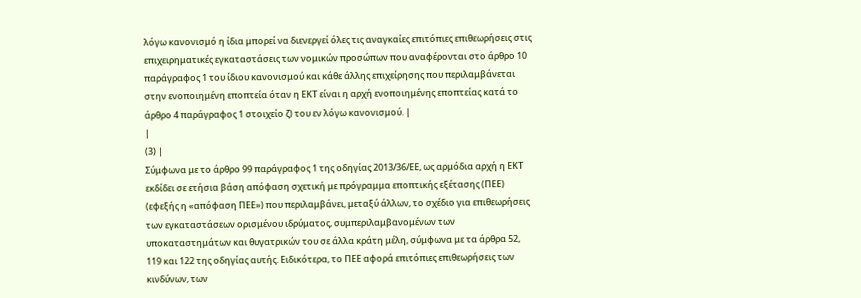λόγω κανονισμό η ίδια μπορεί να διενεργεί όλες τις αναγκαίες επιτόπιες επιθεωρήσεις στις επιχειρηματικές εγκαταστάσεις των νομικών προσώπων που αναφέρονται στο άρθρο 10 παράγραφος 1 του ίδιου κανονισμού και κάθε άλλης επιχείρησης που περιλαμβάνεται στην ενοποιημένη εποπτεία όταν η ΕΚΤ είναι η αρχή ενοποιημένης εποπτείας κατά το άρθρο 4 παράγραφος 1 στοιχείο ζ) του εν λόγω κανονισμού. |
|
(3) |
Σύμφωνα με το άρθρο 99 παράγραφος 1 της οδηγίας 2013/36/ΕΕ, ως αρμόδια αρχή η ΕΚΤ εκδίδει σε ετήσια βάση απόφαση σχετική με πρόγραμμα εποπτικής εξέτασης (ΠΕΕ) (εφεξής η «απόφαση ΠΕΕ») που περιλαμβάνει, μεταξύ άλλων, το σχέδιο για επιθεωρήσεις των εγκαταστάσεων ορισμένου ιδρύματος, συμπεριλαμβανομένων των υποκαταστημάτων και θυγατρικών του σε άλλα κράτη μέλη, σύμφωνα με τα άρθρα 52, 119 και 122 της οδηγίας αυτής. Ειδικότερα, το ΠΕΕ αφορά επιτόπιες επιθεωρήσεις των κινδύνων, των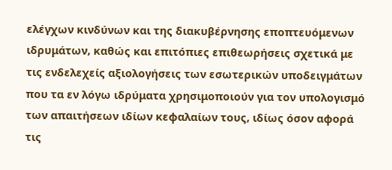ελέγχων κινδύνων και της διακυβέρνησης εποπτευόμενων ιδρυμάτων, καθώς και επιτόπιες επιθεωρήσεις σχετικά με τις ενδελεχείς αξιολογήσεις των εσωτερικών υποδειγμάτων που τα εν λόγω ιδρύματα χρησιμοποιούν για τον υπολογισμό των απαιτήσεων ιδίων κεφαλαίων τους, ιδίως όσον αφορά τις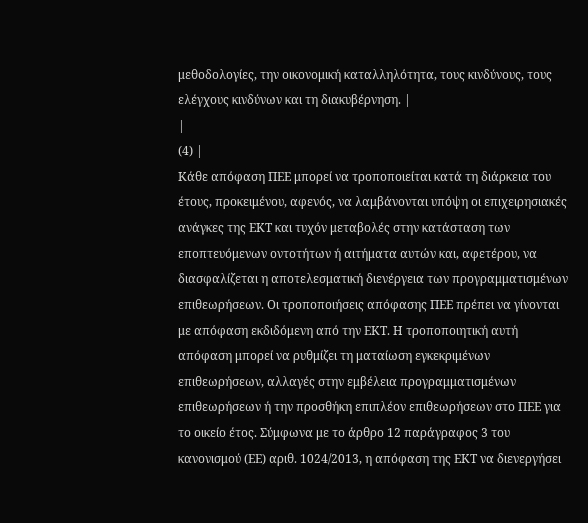μεθοδολογίες, την οικονομική καταλληλότητα, τους κινδύνους, τους ελέγχους κινδύνων και τη διακυβέρνηση. |
|
(4) |
Κάθε απόφαση ΠΕΕ μπορεί να τροποποιείται κατά τη διάρκεια του έτους, προκειμένου, αφενός, να λαμβάνονται υπόψη οι επιχειρησιακές ανάγκες της ΕΚΤ και τυχόν μεταβολές στην κατάσταση των εποπτευόμενων οντοτήτων ή αιτήματα αυτών και, αφετέρου, να διασφαλίζεται η αποτελεσματική διενέργεια των προγραμματισμένων επιθεωρήσεων. Οι τροποποιήσεις απόφασης ΠΕΕ πρέπει να γίνονται με απόφαση εκδιδόμενη από την ΕΚΤ. Η τροποποιητική αυτή απόφαση μπορεί να ρυθμίζει τη ματαίωση εγκεκριμένων επιθεωρήσεων, αλλαγές στην εμβέλεια προγραμματισμένων επιθεωρήσεων ή την προσθήκη επιπλέον επιθεωρήσεων στο ΠΕΕ για το οικείο έτος. Σύμφωνα με το άρθρο 12 παράγραφος 3 του κανονισμού (ΕΕ) αριθ. 1024/2013, η απόφαση της ΕΚΤ να διενεργήσει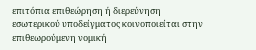επιτόπια επιθεώρηση ή διερεύνηση εσωτερικού υποδείγματος κοινοποιείται στην επιθεωρούμενη νομική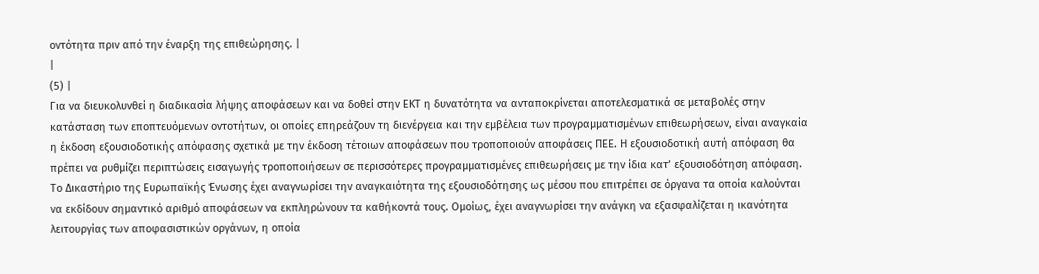οντότητα πριν από την έναρξη της επιθεώρησης. |
|
(5) |
Για να διευκολυνθεί η διαδικασία λήψης αποφάσεων και να δοθεί στην ΕΚΤ η δυνατότητα να ανταποκρίνεται αποτελεσματικά σε μεταβολές στην κατάσταση των εποπτευόμενων οντοτήτων, οι οποίες επηρεάζουν τη διενέργεια και την εμβέλεια των προγραμματισμένων επιθεωρήσεων, είναι αναγκαία η έκδοση εξουσιοδοτικής απόφασης σχετικά με την έκδοση τέτοιων αποφάσεων που τροποποιούν αποφάσεις ΠΕΕ. Η εξουσιοδοτική αυτή απόφαση θα πρέπει να ρυθμίζει περιπτώσεις εισαγωγής τροποποιήσεων σε περισσότερες προγραμματισμένες επιθεωρήσεις με την ίδια κατ’ εξουσιοδότηση απόφαση. Το Δικαστήριο της Ευρωπαϊκής Ένωσης έχει αναγνωρίσει την αναγκαιότητα της εξουσιοδότησης ως μέσου που επιτρέπει σε όργανα τα οποία καλούνται να εκδίδουν σημαντικό αριθμό αποφάσεων να εκπληρώνουν τα καθήκοντά τους. Ομοίως, έχει αναγνωρίσει την ανάγκη να εξασφαλίζεται η ικανότητα λειτουργίας των αποφασιστικών οργάνων, η οποία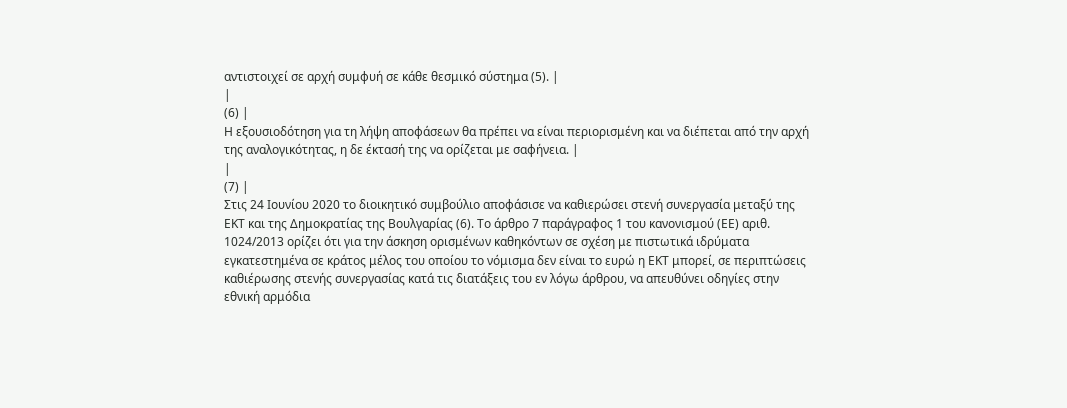αντιστοιχεί σε αρχή συμφυή σε κάθε θεσμικό σύστημα (5). |
|
(6) |
Η εξουσιοδότηση για τη λήψη αποφάσεων θα πρέπει να είναι περιορισμένη και να διέπεται από την αρχή της αναλογικότητας, η δε έκτασή της να ορίζεται με σαφήνεια. |
|
(7) |
Στις 24 Ιουνίου 2020 το διοικητικό συμβούλιο αποφάσισε να καθιερώσει στενή συνεργασία μεταξύ της ΕΚΤ και της Δημοκρατίας της Βουλγαρίας (6). Το άρθρο 7 παράγραφος 1 του κανονισμού (ΕΕ) αριθ. 1024/2013 ορίζει ότι για την άσκηση ορισμένων καθηκόντων σε σχέση με πιστωτικά ιδρύματα εγκατεστημένα σε κράτος μέλος του οποίου το νόμισμα δεν είναι το ευρώ η ΕΚΤ μπορεί, σε περιπτώσεις καθιέρωσης στενής συνεργασίας κατά τις διατάξεις του εν λόγω άρθρου, να απευθύνει οδηγίες στην εθνική αρμόδια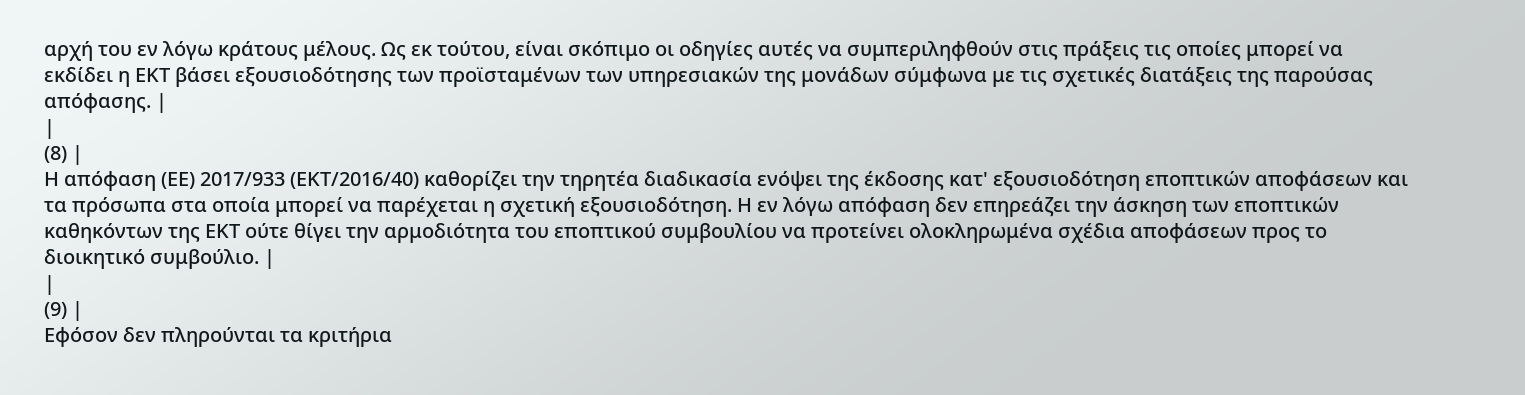αρχή του εν λόγω κράτους μέλους. Ως εκ τούτου, είναι σκόπιμο οι οδηγίες αυτές να συμπεριληφθούν στις πράξεις τις οποίες μπορεί να εκδίδει η ΕΚΤ βάσει εξουσιοδότησης των προϊσταμένων των υπηρεσιακών της μονάδων σύμφωνα με τις σχετικές διατάξεις της παρούσας απόφασης. |
|
(8) |
Η απόφαση (ΕΕ) 2017/933 (ΕΚΤ/2016/40) καθορίζει την τηρητέα διαδικασία ενόψει της έκδοσης κατ' εξουσιοδότηση εποπτικών αποφάσεων και τα πρόσωπα στα οποία μπορεί να παρέχεται η σχετική εξουσιοδότηση. Η εν λόγω απόφαση δεν επηρεάζει την άσκηση των εποπτικών καθηκόντων της ΕΚΤ ούτε θίγει την αρμοδιότητα του εποπτικού συμβουλίου να προτείνει ολοκληρωμένα σχέδια αποφάσεων προς το διοικητικό συμβούλιο. |
|
(9) |
Εφόσον δεν πληρούνται τα κριτήρια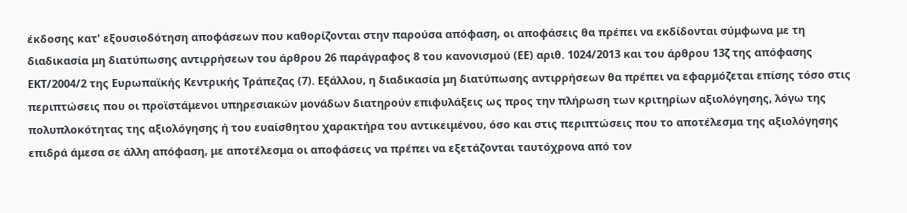έκδοσης κατ' εξουσιοδότηση αποφάσεων που καθορίζονται στην παρούσα απόφαση, οι αποφάσεις θα πρέπει να εκδίδονται σύμφωνα με τη διαδικασία μη διατύπωσης αντιρρήσεων του άρθρου 26 παράγραφος 8 του κανονισμού (ΕΕ) αριθ. 1024/2013 και του άρθρου 13ζ της απόφασης ΕΚΤ/2004/2 της Ευρωπαϊκής Κεντρικής Τράπεζας (7). Εξάλλου, η διαδικασία μη διατύπωσης αντιρρήσεων θα πρέπει να εφαρμόζεται επίσης τόσο στις περιπτώσεις που οι προϊστάμενοι υπηρεσιακών μονάδων διατηρούν επιφυλάξεις ως προς την πλήρωση των κριτηρίων αξιολόγησης, λόγω της πολυπλοκότητας της αξιολόγησης ή του ευαίσθητου χαρακτήρα του αντικειμένου, όσο και στις περιπτώσεις που το αποτέλεσμα της αξιολόγησης επιδρά άμεσα σε άλλη απόφαση, με αποτέλεσμα οι αποφάσεις να πρέπει να εξετάζονται ταυτόχρονα από τον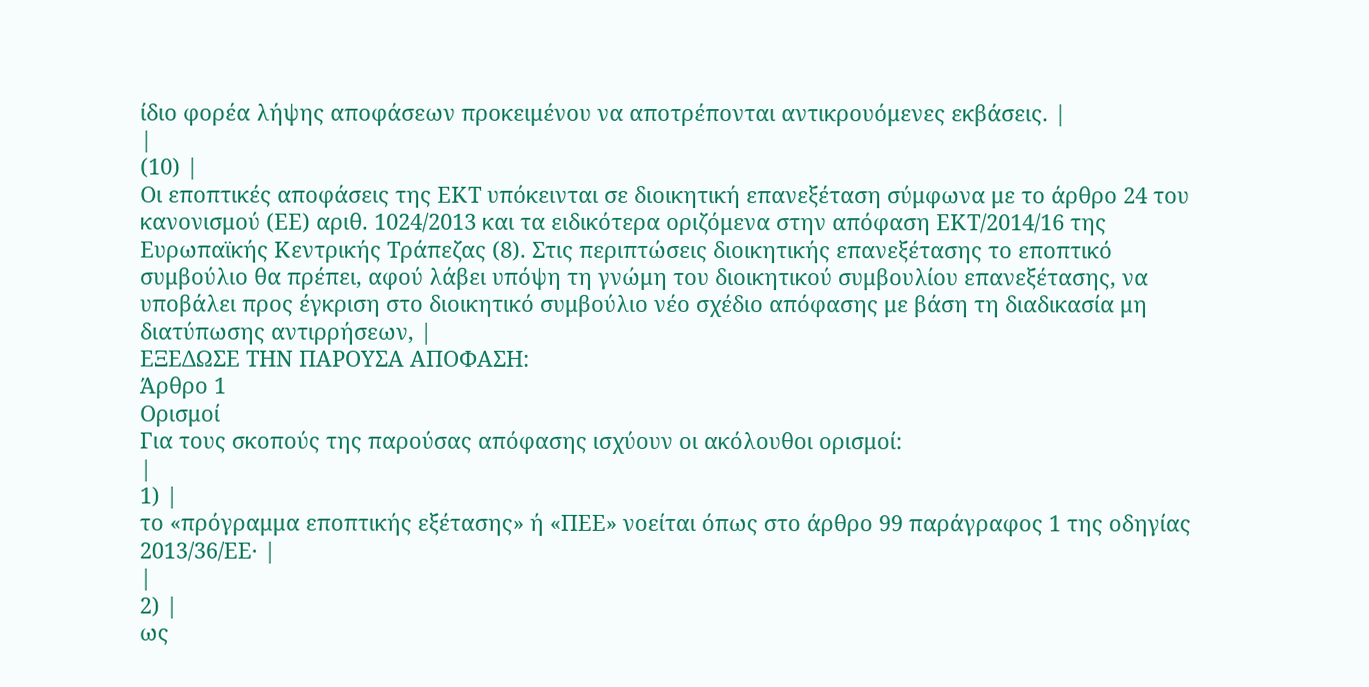ίδιο φορέα λήψης αποφάσεων προκειμένου να αποτρέπονται αντικρουόμενες εκβάσεις. |
|
(10) |
Οι εποπτικές αποφάσεις της ΕΚΤ υπόκεινται σε διοικητική επανεξέταση σύμφωνα με το άρθρο 24 του κανονισμού (ΕΕ) αριθ. 1024/2013 και τα ειδικότερα οριζόμενα στην απόφαση ΕΚΤ/2014/16 της Ευρωπαϊκής Κεντρικής Τράπεζας (8). Στις περιπτώσεις διοικητικής επανεξέτασης το εποπτικό συμβούλιο θα πρέπει, αφού λάβει υπόψη τη γνώμη του διοικητικού συμβουλίου επανεξέτασης, να υποβάλει προς έγκριση στο διοικητικό συμβούλιο νέο σχέδιο απόφασης με βάση τη διαδικασία μη διατύπωσης αντιρρήσεων, |
ΕΞΕΔΩΣΕ ΤΗΝ ΠΑΡΟΥΣΑ ΑΠΟΦΑΣΗ:
Άρθρο 1
Ορισμοί
Για τους σκοπούς της παρούσας απόφασης ισχύουν οι ακόλουθοι ορισμοί:
|
1) |
το «πρόγραμμα εποπτικής εξέτασης» ή «ΠΕΕ» νοείται όπως στο άρθρο 99 παράγραφος 1 της οδηγίας 2013/36/ΕΕ· |
|
2) |
ως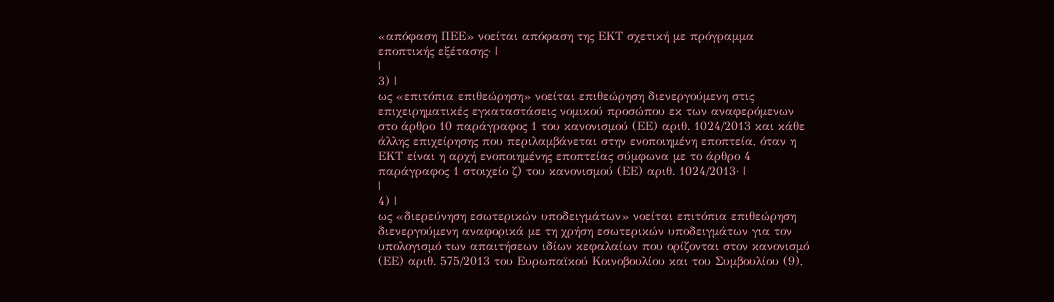«απόφαση ΠΕΕ» νοείται απόφαση της ΕΚΤ σχετική με πρόγραμμα εποπτικής εξέτασης· |
|
3) |
ως «επιτόπια επιθεώρηση» νοείται επιθεώρηση διενεργούμενη στις επιχειρηματικές εγκαταστάσεις νομικού προσώπου εκ των αναφερόμενων στο άρθρο 10 παράγραφος 1 του κανονισμού (ΕΕ) αριθ. 1024/2013 και κάθε άλλης επιχείρησης που περιλαμβάνεται στην ενοποιημένη εποπτεία, όταν η ΕΚΤ είναι η αρχή ενοποιημένης εποπτείας σύμφωνα με το άρθρο 4 παράγραφος 1 στοιχείο ζ) του κανονισμού (ΕΕ) αριθ. 1024/2013· |
|
4) |
ως «διερεύνηση εσωτερικών υποδειγμάτων» νοείται επιτόπια επιθεώρηση διενεργούμενη αναφορικά με τη χρήση εσωτερικών υποδειγμάτων για τον υπολογισμό των απαιτήσεων ιδίων κεφαλαίων που ορίζονται στον κανονισμό (ΕΕ) αριθ. 575/2013 του Ευρωπαϊκού Κοινοβουλίου και του Συμβουλίου (9),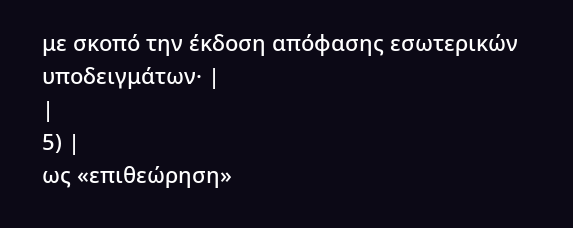με σκοπό την έκδοση απόφασης εσωτερικών υποδειγμάτων· |
|
5) |
ως «επιθεώρηση»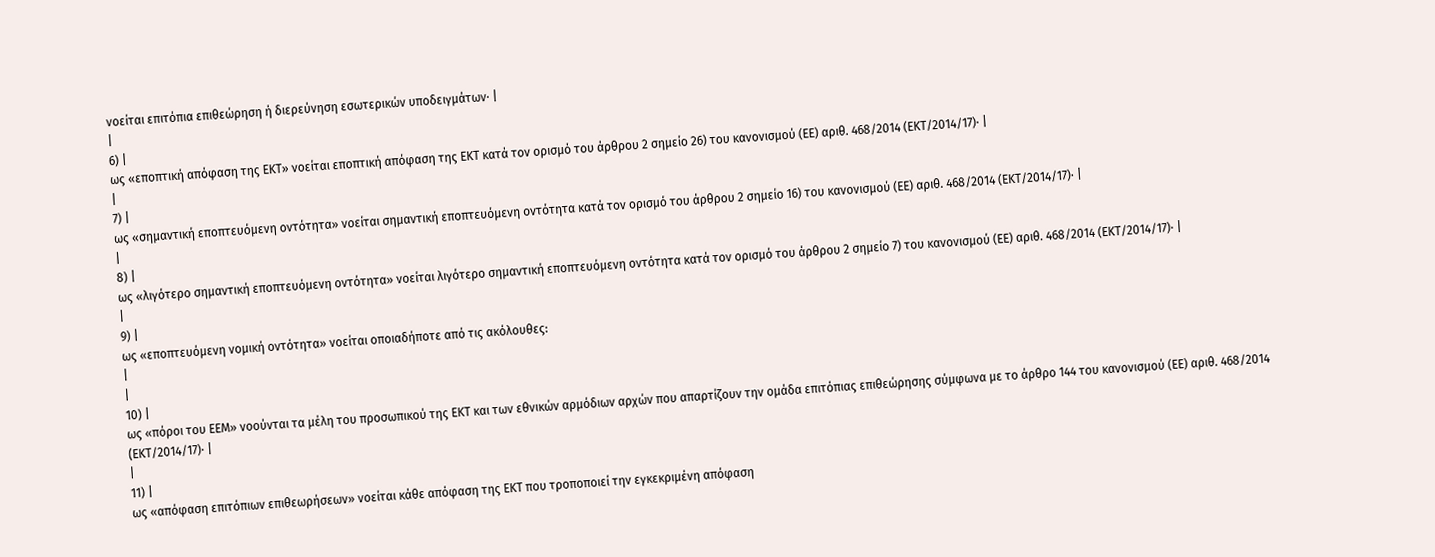νοείται επιτόπια επιθεώρηση ή διερεύνηση εσωτερικών υποδειγμάτων· |
|
6) |
ως «εποπτική απόφαση της ΕΚΤ» νοείται εποπτική απόφαση της ΕΚΤ κατά τον ορισμό του άρθρου 2 σημείο 26) του κανονισμού (ΕΕ) αριθ. 468/2014 (ΕΚΤ/2014/17)· |
|
7) |
ως «σημαντική εποπτευόμενη οντότητα» νοείται σημαντική εποπτευόμενη οντότητα κατά τον ορισμό του άρθρου 2 σημείο 16) του κανονισμού (ΕΕ) αριθ. 468/2014 (ΕΚΤ/2014/17)· |
|
8) |
ως «λιγότερο σημαντική εποπτευόμενη οντότητα» νοείται λιγότερο σημαντική εποπτευόμενη οντότητα κατά τον ορισμό του άρθρου 2 σημείο 7) του κανονισμού (ΕΕ) αριθ. 468/2014 (ΕΚΤ/2014/17)· |
|
9) |
ως «εποπτευόμενη νομική οντότητα» νοείται οποιαδήποτε από τις ακόλουθες:
|
|
10) |
ως «πόροι του ΕΕΜ» νοούνται τα μέλη του προσωπικού της ΕΚΤ και των εθνικών αρμόδιων αρχών που απαρτίζουν την ομάδα επιτόπιας επιθεώρησης σύμφωνα με το άρθρο 144 του κανονισμού (ΕΕ) αριθ. 468/2014 (EΚΤ/2014/17)· |
|
11) |
ως «απόφαση επιτόπιων επιθεωρήσεων» νοείται κάθε απόφαση της ΕΚΤ που τροποποιεί την εγκεκριμένη απόφαση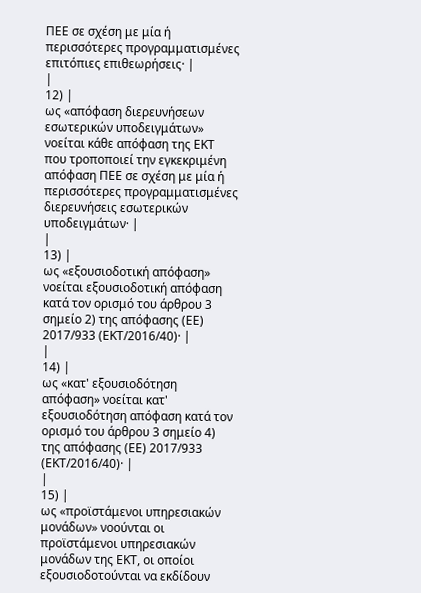ΠΕΕ σε σχέση με μία ή περισσότερες προγραμματισμένες επιτόπιες επιθεωρήσεις· |
|
12) |
ως «απόφαση διερευνήσεων εσωτερικών υποδειγμάτων» νοείται κάθε απόφαση της ΕΚΤ που τροποποιεί την εγκεκριμένη απόφαση ΠΕΕ σε σχέση με μία ή περισσότερες προγραμματισμένες διερευνήσεις εσωτερικών υποδειγμάτων· |
|
13) |
ως «εξουσιοδοτική απόφαση» νοείται εξουσιοδοτική απόφαση κατά τον ορισμό του άρθρου 3 σημείο 2) της απόφασης (ΕΕ) 2017/933 (ΕΚΤ/2016/40)· |
|
14) |
ως «κατ' εξουσιοδότηση απόφαση» νοείται κατ' εξουσιοδότηση απόφαση κατά τον ορισμό του άρθρου 3 σημείο 4) της απόφασης (ΕΕ) 2017/933 (ΕΚΤ/2016/40)· |
|
15) |
ως «προϊστάμενοι υπηρεσιακών μονάδων» νοούνται οι προϊστάμενοι υπηρεσιακών μονάδων της ΕΚΤ, οι οποίοι εξουσιοδοτούνται να εκδίδουν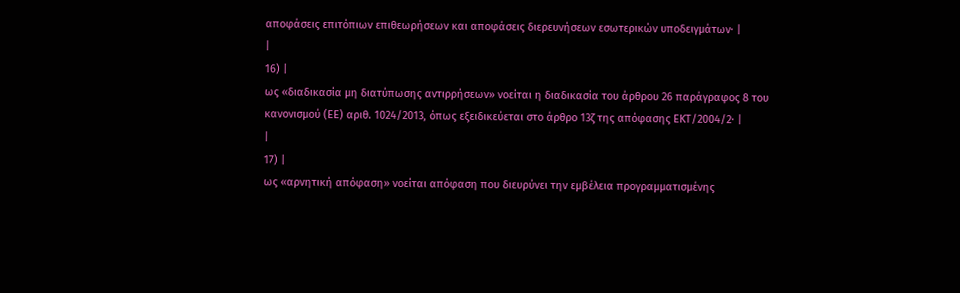αποφάσεις επιτόπιων επιθεωρήσεων και αποφάσεις διερευνήσεων εσωτερικών υποδειγμάτων· |
|
16) |
ως «διαδικασία μη διατύπωσης αντιρρήσεων» νοείται η διαδικασία του άρθρου 26 παράγραφος 8 του κανονισμού (ΕΕ) αριθ. 1024/2013, όπως εξειδικεύεται στο άρθρο 13ζ της απόφασης ΕΚΤ/2004/2· |
|
17) |
ως «αρνητική απόφαση» νοείται απόφαση που διευρύνει την εμβέλεια προγραμματισμένης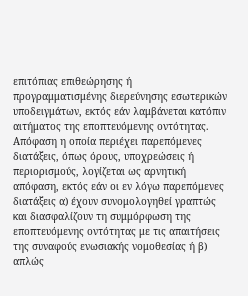επιτόπιας επιθεώρησης ή προγραμματισμένης διερεύνησης εσωτερικών υποδειγμάτων, εκτός εάν λαμβάνεται κατόπιν αιτήματος της εποπτευόμενης οντότητας. Απόφαση η οποία περιέχει παρεπόμενες διατάξεις, όπως όρους, υποχρεώσεις ή περιορισμούς, λογίζεται ως αρνητική απόφαση, εκτός εάν οι εν λόγω παρεπόμενες διατάξεις α) έχουν συνομολογηθεί γραπτώς και διασφαλίζουν τη συμμόρφωση της εποπτευόμενης οντότητας με τις απαιτήσεις της συναφούς ενωσιακής νομοθεσίας ή β) απλώς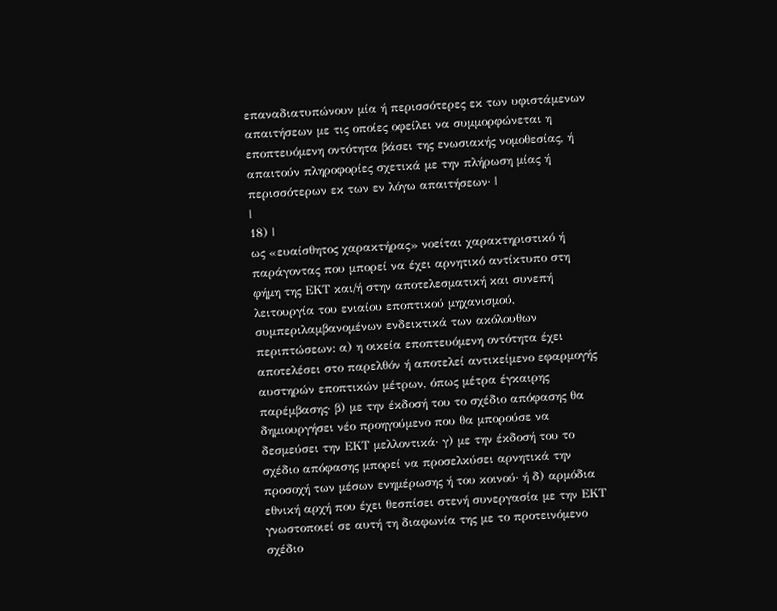επαναδιατυπώνουν μία ή περισσότερες εκ των υφιστάμενων απαιτήσεων με τις οποίες οφείλει να συμμορφώνεται η εποπτευόμενη οντότητα βάσει της ενωσιακής νομοθεσίας, ή απαιτούν πληροφορίες σχετικά με την πλήρωση μίας ή περισσότερων εκ των εν λόγω απαιτήσεων· |
|
18) |
ως «ευαίσθητος χαρακτήρας» νοείται χαρακτηριστικό ή παράγοντας που μπορεί να έχει αρνητικό αντίκτυπο στη φήμη της ΕΚΤ και/ή στην αποτελεσματική και συνεπή λειτουργία του ενιαίου εποπτικού μηχανισμού, συμπεριλαμβανομένων ενδεικτικά των ακόλουθων περιπτώσεων: α) η οικεία εποπτευόμενη οντότητα έχει αποτελέσει στο παρελθόν ή αποτελεί αντικείμενο εφαρμογής αυστηρών εποπτικών μέτρων, όπως μέτρα έγκαιρης παρέμβασης· β) με την έκδοσή του το σχέδιο απόφασης θα δημιουργήσει νέο προηγούμενο που θα μπορούσε να δεσμεύσει την ΕΚΤ μελλοντικά· γ) με την έκδοσή του το σχέδιο απόφασης μπορεί να προσελκύσει αρνητικά την προσοχή των μέσων ενημέρωσης ή του κοινού· ή δ) αρμόδια εθνική αρχή που έχει θεσπίσει στενή συνεργασία με την ΕΚΤ γνωστοποιεί σε αυτή τη διαφωνία της με το προτεινόμενο σχέδιο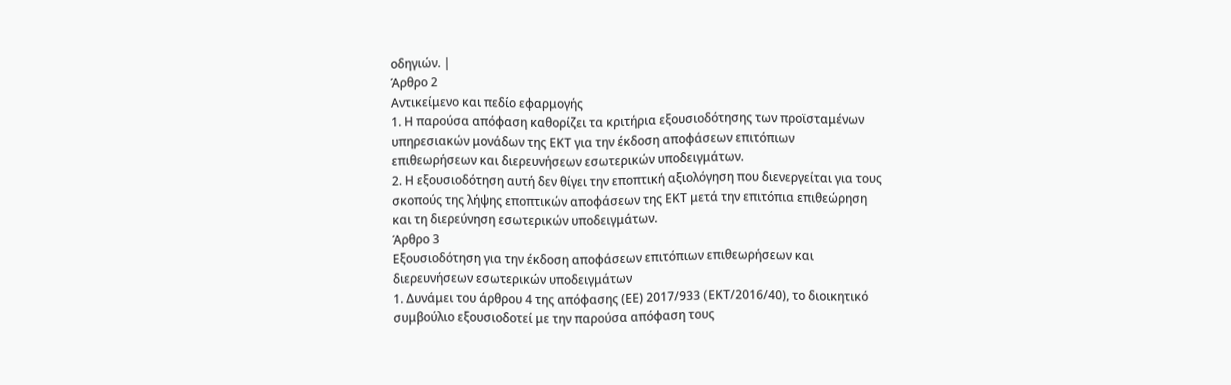οδηγιών. |
Άρθρο 2
Αντικείμενο και πεδίο εφαρμογής
1. Η παρούσα απόφαση καθορίζει τα κριτήρια εξουσιοδότησης των προϊσταμένων υπηρεσιακών μονάδων της ΕΚΤ για την έκδοση αποφάσεων επιτόπιων επιθεωρήσεων και διερευνήσεων εσωτερικών υποδειγμάτων.
2. Η εξουσιοδότηση αυτή δεν θίγει την εποπτική αξιολόγηση που διενεργείται για τους σκοπούς της λήψης εποπτικών αποφάσεων της ΕΚΤ μετά την επιτόπια επιθεώρηση και τη διερεύνηση εσωτερικών υποδειγμάτων.
Άρθρο 3
Εξουσιοδότηση για την έκδοση αποφάσεων επιτόπιων επιθεωρήσεων και διερευνήσεων εσωτερικών υποδειγμάτων
1. Δυνάμει του άρθρου 4 της απόφασης (ΕΕ) 2017/933 (EΚΤ/2016/40), το διοικητικό συμβούλιο εξουσιοδοτεί με την παρούσα απόφαση τους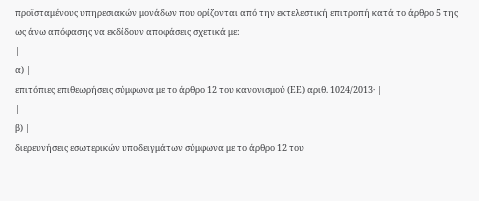προϊσταμένους υπηρεσιακών μονάδων που ορίζονται από την εκτελεστική επιτροπή κατά το άρθρο 5 της ως άνω απόφασης να εκδίδουν αποφάσεις σχετικά με:
|
α) |
επιτόπιες επιθεωρήσεις σύμφωνα με το άρθρο 12 του κανονισμού (ΕΕ) αριθ. 1024/2013· |
|
β) |
διερευνήσεις εσωτερικών υποδειγμάτων σύμφωνα με το άρθρο 12 του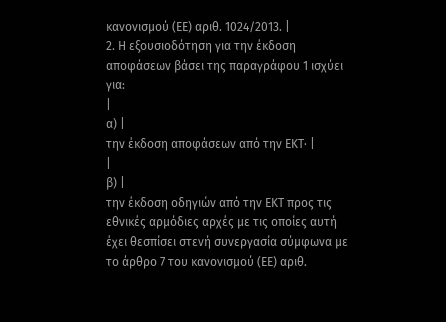κανονισμού (ΕΕ) αριθ. 1024/2013. |
2. Η εξουσιοδότηση για την έκδοση αποφάσεων βάσει της παραγράφου 1 ισχύει για:
|
α) |
την έκδοση αποφάσεων από την ΕΚΤ· |
|
β) |
την έκδοση οδηγιών από την ΕΚΤ προς τις εθνικές αρμόδιες αρχές με τις οποίες αυτή έχει θεσπίσει στενή συνεργασία σύμφωνα με το άρθρο 7 του κανονισμού (ΕΕ) αριθ.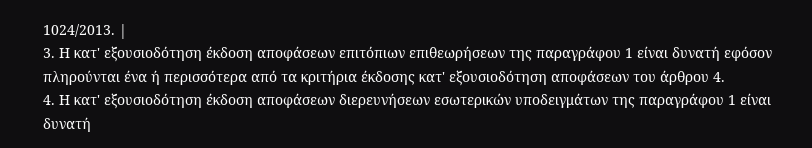1024/2013. |
3. Η κατ' εξουσιοδότηση έκδοση αποφάσεων επιτόπιων επιθεωρήσεων της παραγράφου 1 είναι δυνατή εφόσον πληρούνται ένα ή περισσότερα από τα κριτήρια έκδοσης κατ' εξουσιοδότηση αποφάσεων του άρθρου 4.
4. Η κατ' εξουσιοδότηση έκδοση αποφάσεων διερευνήσεων εσωτερικών υποδειγμάτων της παραγράφου 1 είναι δυνατή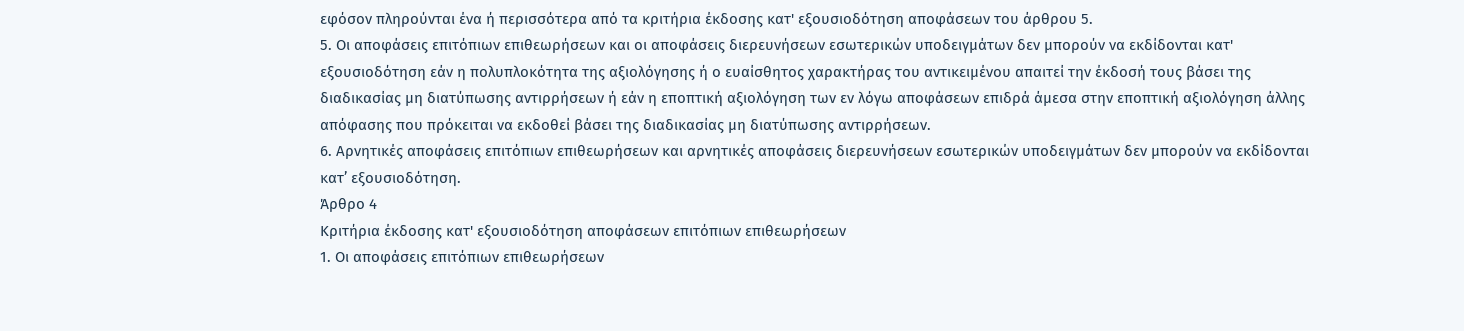εφόσον πληρούνται ένα ή περισσότερα από τα κριτήρια έκδοσης κατ' εξουσιοδότηση αποφάσεων του άρθρου 5.
5. Οι αποφάσεις επιτόπιων επιθεωρήσεων και οι αποφάσεις διερευνήσεων εσωτερικών υποδειγμάτων δεν μπορούν να εκδίδονται κατ' εξουσιοδότηση εάν η πολυπλοκότητα της αξιολόγησης ή ο ευαίσθητος χαρακτήρας του αντικειμένου απαιτεί την έκδοσή τους βάσει της διαδικασίας μη διατύπωσης αντιρρήσεων ή εάν η εποπτική αξιολόγηση των εν λόγω αποφάσεων επιδρά άμεσα στην εποπτική αξιολόγηση άλλης απόφασης που πρόκειται να εκδοθεί βάσει της διαδικασίας μη διατύπωσης αντιρρήσεων.
6. Αρνητικές αποφάσεις επιτόπιων επιθεωρήσεων και αρνητικές αποφάσεις διερευνήσεων εσωτερικών υποδειγμάτων δεν μπορούν να εκδίδονται κατ’ εξουσιοδότηση.
Άρθρο 4
Κριτήρια έκδοσης κατ' εξουσιοδότηση αποφάσεων επιτόπιων επιθεωρήσεων
1. Οι αποφάσεις επιτόπιων επιθεωρήσεων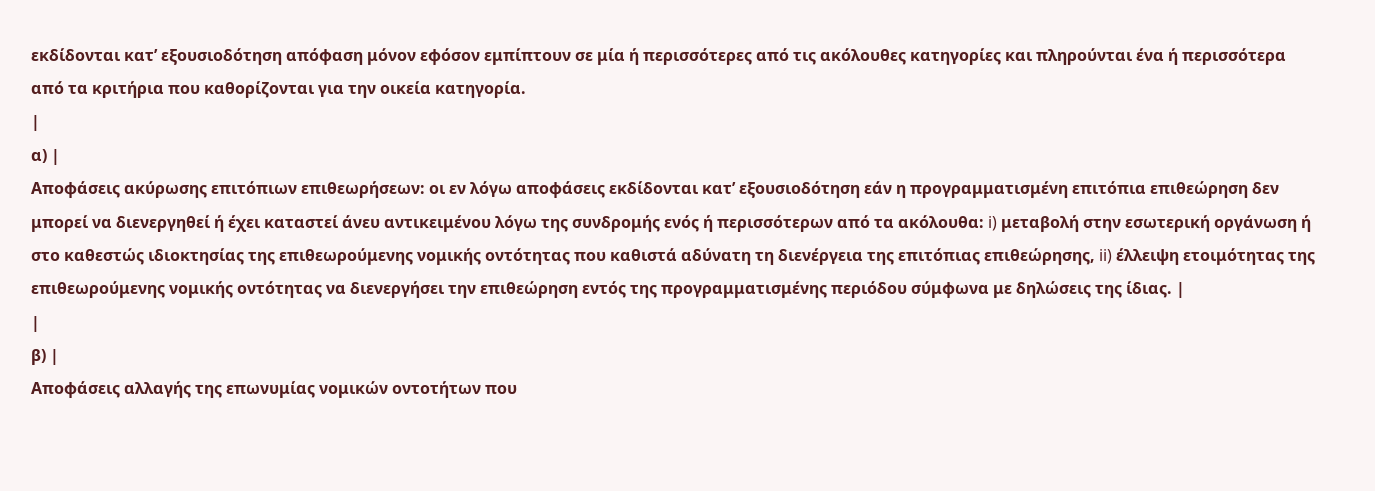εκδίδονται κατ’ εξουσιοδότηση απόφαση μόνον εφόσον εμπίπτουν σε μία ή περισσότερες από τις ακόλουθες κατηγορίες και πληρούνται ένα ή περισσότερα από τα κριτήρια που καθορίζονται για την οικεία κατηγορία.
|
α) |
Αποφάσεις ακύρωσης επιτόπιων επιθεωρήσεων: οι εν λόγω αποφάσεις εκδίδονται κατ’ εξουσιοδότηση εάν η προγραμματισμένη επιτόπια επιθεώρηση δεν μπορεί να διενεργηθεί ή έχει καταστεί άνευ αντικειμένου λόγω της συνδρομής ενός ή περισσότερων από τα ακόλουθα: i) μεταβολή στην εσωτερική οργάνωση ή στο καθεστώς ιδιοκτησίας της επιθεωρούμενης νομικής οντότητας που καθιστά αδύνατη τη διενέργεια της επιτόπιας επιθεώρησης, ii) έλλειψη ετοιμότητας της επιθεωρούμενης νομικής οντότητας να διενεργήσει την επιθεώρηση εντός της προγραμματισμένης περιόδου σύμφωνα με δηλώσεις της ίδιας. |
|
β) |
Αποφάσεις αλλαγής της επωνυμίας νομικών οντοτήτων που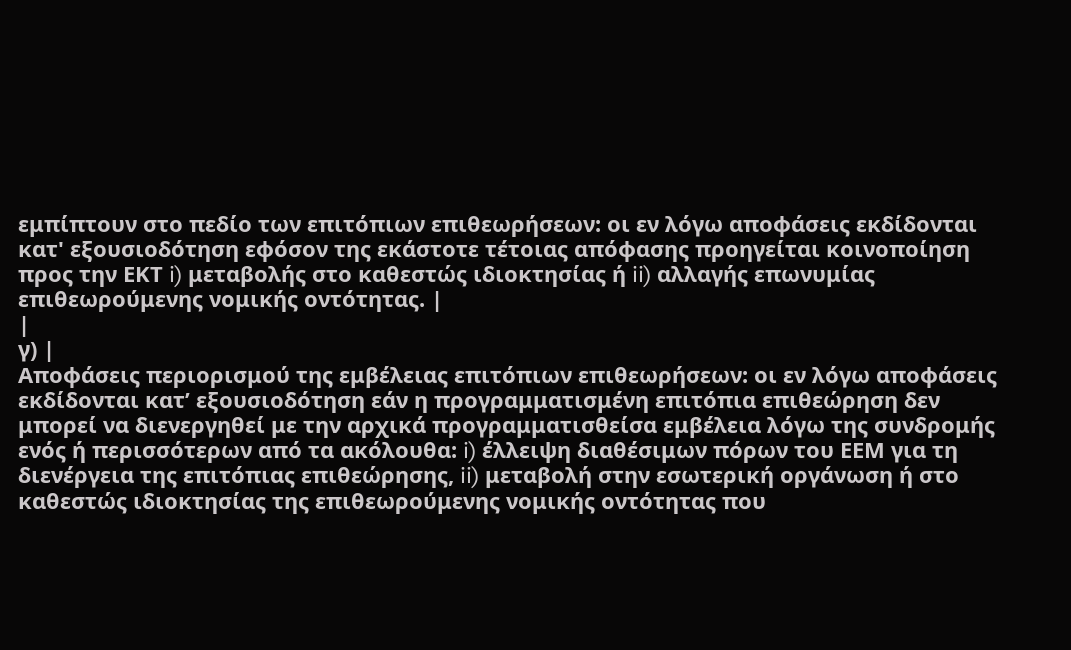εμπίπτουν στο πεδίο των επιτόπιων επιθεωρήσεων: οι εν λόγω αποφάσεις εκδίδονται κατ' εξουσιοδότηση εφόσον της εκάστοτε τέτοιας απόφασης προηγείται κοινοποίηση προς την ΕΚΤ i) μεταβολής στο καθεστώς ιδιοκτησίας ή ii) αλλαγής επωνυμίας επιθεωρούμενης νομικής οντότητας. |
|
γ) |
Αποφάσεις περιορισμού της εμβέλειας επιτόπιων επιθεωρήσεων: οι εν λόγω αποφάσεις εκδίδονται κατ’ εξουσιοδότηση εάν η προγραμματισμένη επιτόπια επιθεώρηση δεν μπορεί να διενεργηθεί με την αρχικά προγραμματισθείσα εμβέλεια λόγω της συνδρομής ενός ή περισσότερων από τα ακόλουθα: i) έλλειψη διαθέσιμων πόρων του ΕΕΜ για τη διενέργεια της επιτόπιας επιθεώρησης, ii) μεταβολή στην εσωτερική οργάνωση ή στο καθεστώς ιδιοκτησίας της επιθεωρούμενης νομικής οντότητας που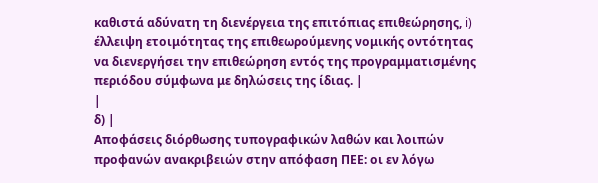καθιστά αδύνατη τη διενέργεια της επιτόπιας επιθεώρησης, i) έλλειψη ετοιμότητας της επιθεωρούμενης νομικής οντότητας να διενεργήσει την επιθεώρηση εντός της προγραμματισμένης περιόδου σύμφωνα με δηλώσεις της ίδιας. |
|
δ) |
Αποφάσεις διόρθωσης τυπογραφικών λαθών και λοιπών προφανών ανακριβειών στην απόφαση ΠΕΕ: οι εν λόγω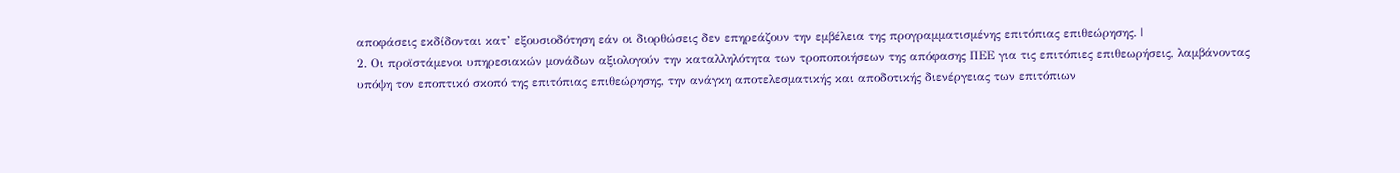αποφάσεις εκδίδονται κατ’ εξουσιοδότηση εάν οι διορθώσεις δεν επηρεάζουν την εμβέλεια της προγραμματισμένης επιτόπιας επιθεώρησης. |
2. Οι προϊστάμενοι υπηρεσιακών μονάδων αξιολογούν την καταλληλότητα των τροποποιήσεων της απόφασης ΠΕΕ για τις επιτόπιες επιθεωρήσεις, λαμβάνοντας υπόψη τον εποπτικό σκοπό της επιτόπιας επιθεώρησης, την ανάγκη αποτελεσματικής και αποδοτικής διενέργειας των επιτόπιων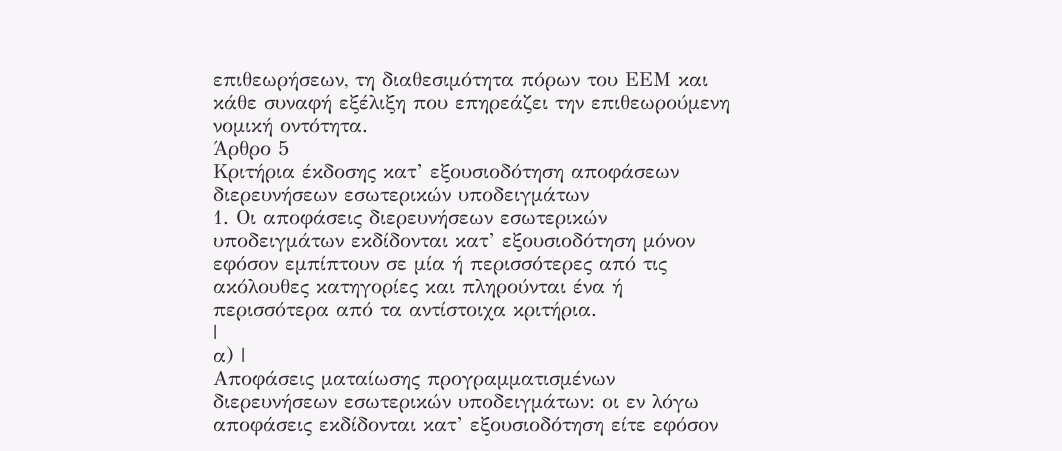επιθεωρήσεων, τη διαθεσιμότητα πόρων του ΕΕΜ και κάθε συναφή εξέλιξη που επηρεάζει την επιθεωρούμενη νομική οντότητα.
Άρθρο 5
Κριτήρια έκδοσης κατ’ εξουσιοδότηση αποφάσεων διερευνήσεων εσωτερικών υποδειγμάτων
1. Οι αποφάσεις διερευνήσεων εσωτερικών υποδειγμάτων εκδίδονται κατ’ εξουσιοδότηση μόνον εφόσον εμπίπτουν σε μία ή περισσότερες από τις ακόλουθες κατηγορίες και πληρούνται ένα ή περισσότερα από τα αντίστοιχα κριτήρια.
|
α) |
Αποφάσεις ματαίωσης προγραμματισμένων διερευνήσεων εσωτερικών υποδειγμάτων: οι εν λόγω αποφάσεις εκδίδονται κατ’ εξουσιοδότηση είτε εφόσον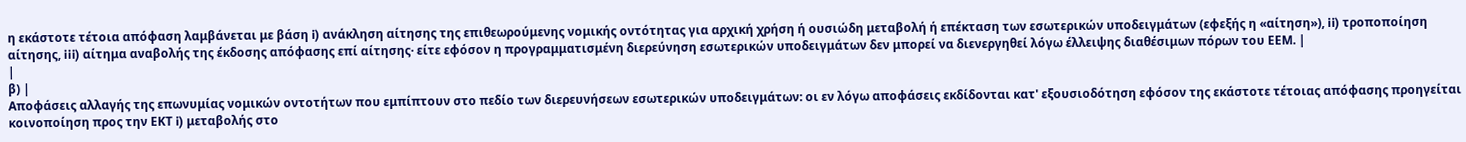η εκάστοτε τέτοια απόφαση λαμβάνεται με βάση i) ανάκληση αίτησης της επιθεωρούμενης νομικής οντότητας για αρχική χρήση ή ουσιώδη μεταβολή ή επέκταση των εσωτερικών υποδειγμάτων (εφεξής η «αίτηση»), ii) τροποποίηση αίτησης, iii) αίτημα αναβολής της έκδοσης απόφασης επί αίτησης· είτε εφόσον η προγραμματισμένη διερεύνηση εσωτερικών υποδειγμάτων δεν μπορεί να διενεργηθεί λόγω έλλειψης διαθέσιμων πόρων του ΕΕΜ. |
|
β) |
Αποφάσεις αλλαγής της επωνυμίας νομικών οντοτήτων που εμπίπτουν στο πεδίο των διερευνήσεων εσωτερικών υποδειγμάτων: οι εν λόγω αποφάσεις εκδίδονται κατ' εξουσιοδότηση εφόσον της εκάστοτε τέτοιας απόφασης προηγείται κοινοποίηση προς την ΕΚΤ i) μεταβολής στο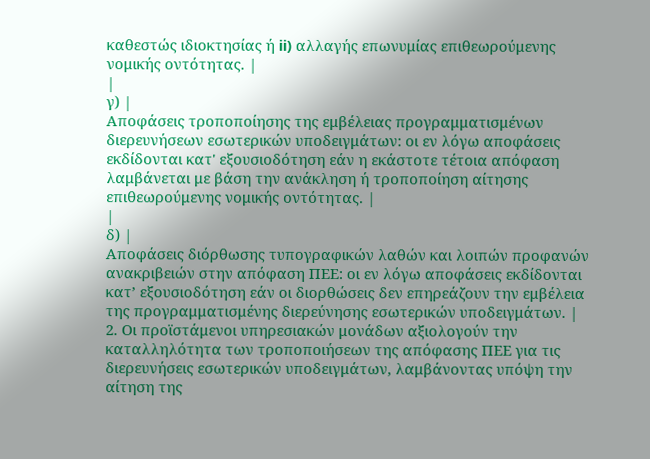καθεστώς ιδιοκτησίας ή ii) αλλαγής επωνυμίας επιθεωρούμενης νομικής οντότητας. |
|
γ) |
Αποφάσεις τροποποίησης της εμβέλειας προγραμματισμένων διερευνήσεων εσωτερικών υποδειγμάτων: οι εν λόγω αποφάσεις εκδίδονται κατ' εξουσιοδότηση εάν η εκάστοτε τέτοια απόφαση λαμβάνεται με βάση την ανάκληση ή τροποποίηση αίτησης επιθεωρούμενης νομικής οντότητας. |
|
δ) |
Αποφάσεις διόρθωσης τυπογραφικών λαθών και λοιπών προφανών ανακριβειών στην απόφαση ΠΕΕ: οι εν λόγω αποφάσεις εκδίδονται κατ’ εξουσιοδότηση εάν οι διορθώσεις δεν επηρεάζουν την εμβέλεια της προγραμματισμένης διερεύνησης εσωτερικών υποδειγμάτων. |
2. Οι προϊστάμενοι υπηρεσιακών μονάδων αξιολογούν την καταλληλότητα των τροποποιήσεων της απόφασης ΠΕΕ για τις διερευνήσεις εσωτερικών υποδειγμάτων, λαμβάνοντας υπόψη την αίτηση της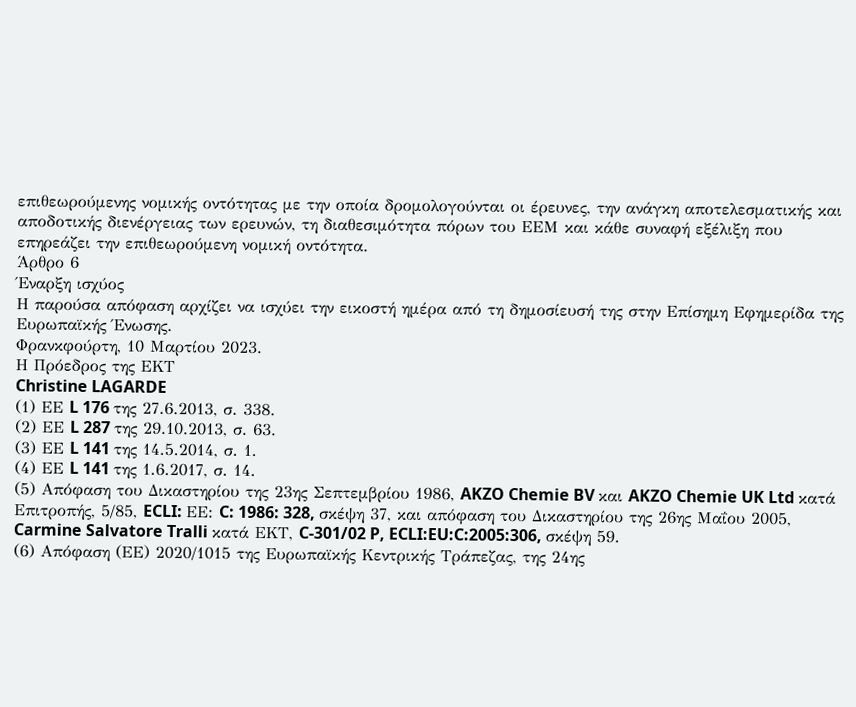επιθεωρούμενης νομικής οντότητας με την οποία δρομολογούνται οι έρευνες, την ανάγκη αποτελεσματικής και αποδοτικής διενέργειας των ερευνών, τη διαθεσιμότητα πόρων του ΕΕΜ και κάθε συναφή εξέλιξη που επηρεάζει την επιθεωρούμενη νομική οντότητα.
Άρθρο 6
Έναρξη ισχύος
Η παρούσα απόφαση αρχίζει να ισχύει την εικοστή ημέρα από τη δημοσίευσή της στην Επίσημη Εφημερίδα της Ευρωπαϊκής Ένωσης.
Φρανκφούρτη, 10 Μαρτίου 2023.
Η Πρόεδρος της ΕΚΤ
Christine LAGARDE
(1) ΕΕ L 176 της 27.6.2013, σ. 338.
(2) ΕΕ L 287 της 29.10.2013, σ. 63.
(3) ΕΕ L 141 της 14.5.2014, σ. 1.
(4) ΕΕ L 141 της 1.6.2017, σ. 14.
(5) Απόφαση του Δικαστηρίου της 23ης Σεπτεμβρίου 1986, AKZO Chemie BV και AKZO Chemie UK Ltd κατά Επιτροπής, 5/85, ECLI: ΕΕ: C: 1986: 328, σκέψη 37, και απόφαση του Δικαστηρίου της 26ης Μαΐου 2005, Carmine Salvatore Tralli κατά ΕΚΤ, C-301/02 P, ECLI:EU:C:2005:306, σκέψη 59.
(6) Απόφαση (ΕΕ) 2020/1015 της Ευρωπαϊκής Κεντρικής Τράπεζας, της 24ης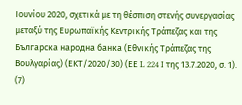Ιουνίου 2020, σχετικά με τη θέσπιση στενής συνεργασίας μεταξύ της Ευρωπαϊκής Κεντρικής Τράπεζας και της Българска народна банка (Εθνικής Τράπεζας της Βουλγαρίας) (ΕΚΤ/2020/30) (ΕΕ L 224 I της 13.7.2020, σ. 1).
(7)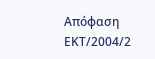Απόφαση ΕΚΤ/2004/2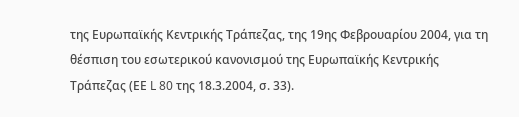της Ευρωπαϊκής Κεντρικής Τράπεζας, της 19ης Φεβρουαρίου 2004, για τη θέσπιση του εσωτερικού κανονισμού της Ευρωπαϊκής Κεντρικής Τράπεζας (ΕΕ L 80 της 18.3.2004, σ. 33).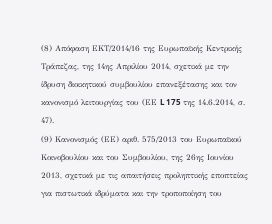(8) Απόφαση ΕΚΤ/2014/16 της Ευρωπαϊκής Κεντρικής Τράπεζας, της 14ης Απριλίου 2014, σχετικά με την ίδρυση διοικητικού συμβουλίου επανεξέτασης και τον κανονισμό λειτουργίας του (ΕΕ L 175 της 14.6.2014, σ. 47).
(9) Κανονισμός (ΕΕ) αριθ. 575/2013 του Ευρωπαϊκού Κοινοβουλίου και του Συμβουλίου, της 26ης Ιουνίου 2013, σχετικά με τις απαιτήσεις προληπτικής εποπτείας για πιστωτικά ιδρύματα και την τροποποίηση του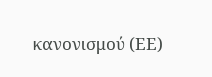κανονισμού (ΕΕ)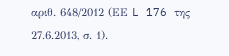αριθ. 648/2012 (ΕΕ L 176 της 27.6.2013, σ. 1).